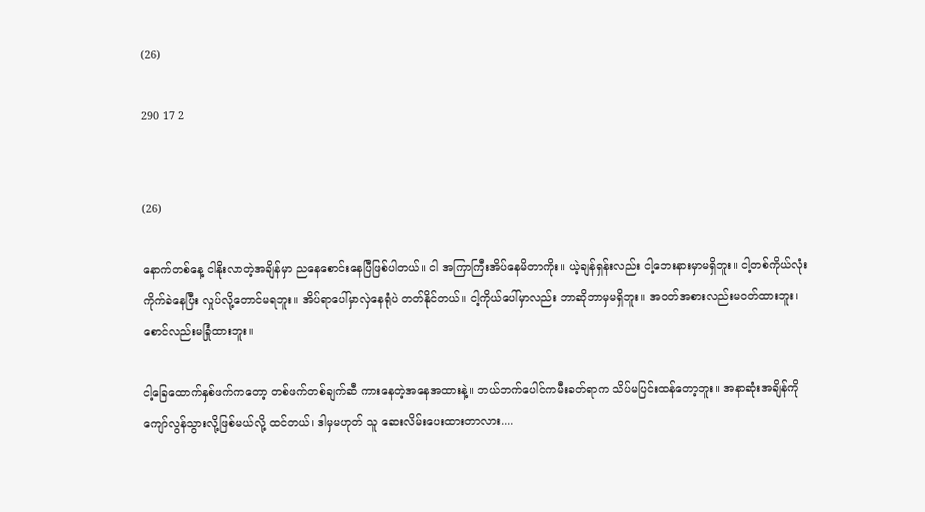(26)

290 17 2


(26)

နောက်တစ်နေ့ ငါနိုးလာတဲ့အချိန်မှာ ညနေစောင်းနေပြီဖြစ်ပါတယ်။ ငါ အကြာကြီးအိပ်နေမိတာကိုး။ ယဲ့ချန်ရှန်းလည်း ငါ့ဘေးနားမှာမရှိဘူး။ ငါ့တစ်ကိုယ်လုံးကိုက်ခဲနေပြီး လှုပ်လို့တောင်မရဘူး။ အိပ်ရာပေါ်မှာလှဲနေရုံပဲ တတ်နိုင်တယ်။ ငါ့ကိုယ်ပေါ်မှာလည်း ဘာဆိုဘာမှမရှိဘူး။ အဝတ်အစားလည်းမဝတ်ထားဘူး၊ စောင်လည်းမခြုံထားဘူး။

ငါ့ခြေထောက်နှစ်ဖက်ကတော့ တစ်ဖက်တစ်ချက်ဆီ ကားနေတဲ့အနေအထားနဲ့။ ဘယ်ဘက်ပေါင်ကမီးခတ်ရာက သိပ်မပြင်းထန်တော့ဘူး။ အနာဆုံးအချိန်ကို ကျော်လွန်သွားလို့ဖြစ်မယ်လို့ ထင်တယ်၊ ဒါမှမဟုတ် သူ ဆေးလိမ်းပေးထားတာလား....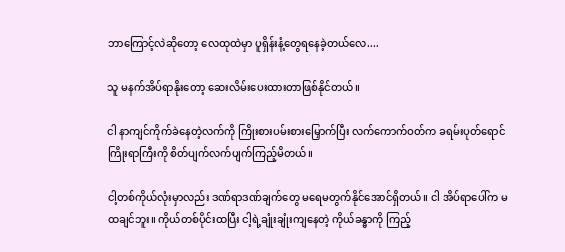ဘာကြောင့်လဲဆိုတော့ လေထုထဲမှာ ပူရှိန်းနံ့တွေရနေခဲ့တယ်လေ....

သူ မနက်အိပ်ရာနိုးတော့ ဆေးလိမ်းပေးထားတာဖြစ်နိုင်တယ်။

ငါ နာကျင်ကိုက်ခဲနေတဲ့လက်ကို ကြိုးစားပမ်းစားမြှောက်ပြီး လက်ကောက်ဝတ်က ခရမ်းပုတ်ရောင်ကြိုးရာကြီးကို စိတ်ပျက်လက်ပျက်ကြည့်မိတယ်။

ငါ့တစ်ကိုယ်လုံးမှာလည်း ဒဏ်ရာဒဏ်ချက်တွေ မရေမတွက်နိုင်အောင်ရှိတယ်။ ငါ အိပ်ရာပေါ်က မထချင်ဘူး။ ကိုယ်တစ်ပိုင်းထပြီး ငါ့ရဲ့ချုံးချုံးကျနေတဲ့ ကိုယ်ခန္ဓာကို ကြည့်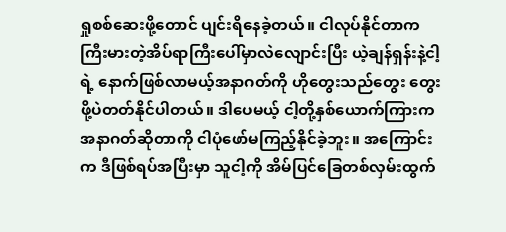ရှုစစ်ဆေးဖို့တောင် ပျင်းရိနေခဲ့တယ်။ ငါလုပ်နိုင်တာက ကြီးမားတဲ့အိပ်ရာကြီးပေါ်မှာလဲလျောင်းပြီး ယဲ့ချန်ရှန်းနဲ့ငါ့ရဲ့ နောက်ဖြစ်လာမယ့်အနာဂတ်ကို ဟိုတွေးသည်တွေး တွေးဖို့ပဲတတ်နိုင်ပါတယ်။ ဒါပေမယ့် ငါ့တို့နှစ်ယောက်ကြားကအနာဂတ်ဆိုတာကို ငါပုံဖော်မကြည့်နိုင်ခဲ့ဘူး။ အကြောင်းက ဒီဖြစ်ရပ်အပြီးမှာ သူငါ့ကို အိမ်ပြင်ခြေတစ်လှမ်းထွက်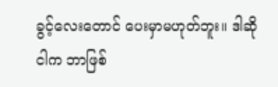ခွင့်လေးတောင် ပေးမှာမဟုတ်ဘူး။ ဒါဆို ငါက ဘာဖြစ်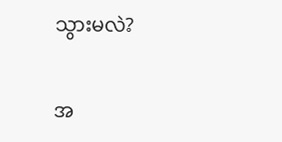သွားမလဲ?

အ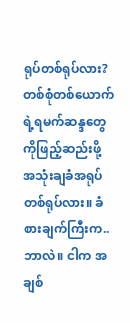ရုပ်တစ်ရုပ်လား? တစ်စုံတစ်ယောက်ရဲ့ရမက်ဆန္ဒတွေကိုဖြည့်ဆည်းဖို့ အသုံးချခံအရုပ်တစ်ရုပ်လား။ ခံစားချက်ကြီးက.. ဘာလဲ။ ငါက အချစ်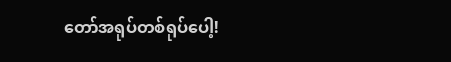တော်အရုပ်တစ်ရုပ်ပေါ့!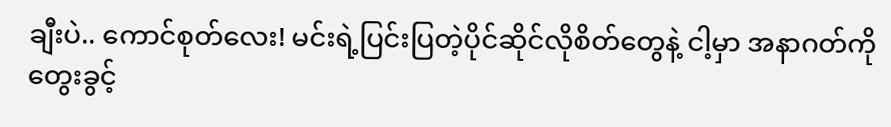ချီးပဲ.. ကောင်စုတ်လေး! မင်းရဲ့ပြင်းပြတဲ့ပိုင်ဆိုင်လိုစိတ်တွေနဲ့ ငါ့မှာ အနာဂတ်ကိုတွေးခွင့်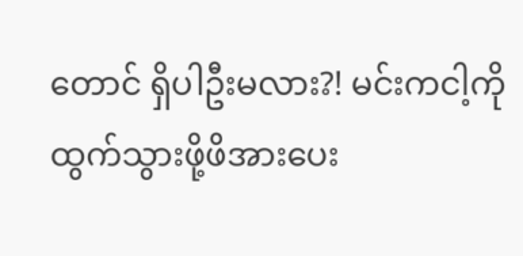တောင် ရှိပါဦးမလား?! မင်းကငါ့ကို ထွက်သွားဖို့ဖိအားပေး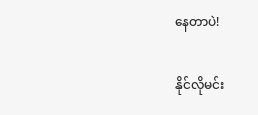နေတာပဲ!

နိုင်လိုမင်း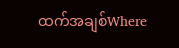ထက်အချစ်Where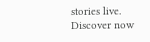stories live. Discover now